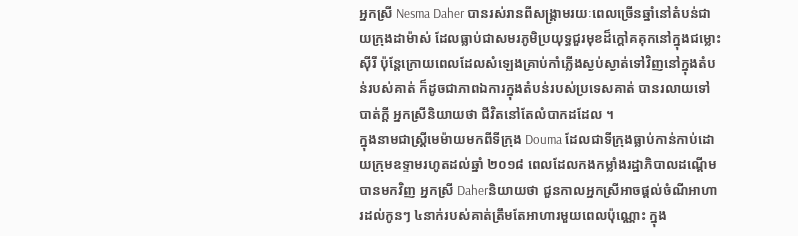អ្នកស្រី Nesma Daher បានរស់រានពីសង្រ្គាមរយៈពេលច្រើនឆ្នាំនៅតំបន់ជាយក្រុងដាម៉ាស់ ដែលធ្លាប់ជាសមរភូមិប្រយុទ្ធជួរមុខដ៏ក្តៅគគុកនៅក្នុងជម្លោះស៊ីរី ប៉ុន្តែក្រោយពេលដែលសំឡេងគ្រាប់កាំភ្លើងស្ងប់ស្ងាត់ទៅវិញនៅក្នុងតំបន់របស់គាត់ ក៏ដូចជាភាពឯការក្នុងតំបន់របស់ប្រទេសគាត់ បានរលាយទៅបាត់ក្តី អ្នកស្រីនិយាយថា ជីវិតនៅតែលំបាកដដែល ។
ក្នុងនាមជាស្រ្តីមេម៉ាយមកពីទីក្រុង Douma ដែលជាទីក្រុងធ្លាប់កាន់កាប់ដោយក្រុមឧទ្ទាមរហូតដល់ឆ្នាំ ២០១៨ ពេលដែលកងកម្លាំងរដ្ឋាភិបាលដណ្តើមបានមកវិញ អ្នកស្រី Daherនិយាយថា ជួនកាលអ្នកស្រីអាចផ្តល់ចំណីអាហារដល់កូនៗ ៤នាក់របស់គាត់ត្រឹមតែអាហារមួយពេលប៉ុណ្ណោះ ក្នុង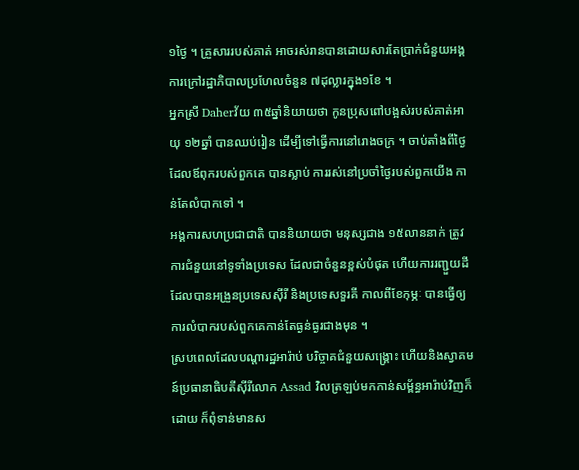១ថ្ងៃ ។ គ្រួសាររបស់គាត់ អាចរស់រានបានដោយសារតែប្រាក់ជំនួយអង្គការក្រៅរដ្ឋាភិបាលប្រហែលចំនួន ៧ដុល្លារក្នុង១ខែ ។
អ្នកស្រី Daherវ័យ ៣៥ឆ្នាំនិយាយថា កូនប្រុសពៅបង្អស់របស់គាត់អាយុ ១២ឆ្នាំ បានឈប់រៀន ដើម្បីទៅធ្វើការនៅរោងចក្រ ។ ចាប់តាំងពីថ្ងៃដែលឪពុករបស់ពួកគេ បានស្លាប់ ការរស់នៅប្រចាំថ្ងៃរបស់ពួកយើង កាន់តែលំបាកទៅ ។
អង្គការសហប្រជាជាតិ បាននិយាយថា មនុស្សជាង ១៥លាននាក់ ត្រូវការជំនួយនៅទូទាំងប្រទេស ដែលជាចំនួនខ្ពស់បំផុត ហើយការរញ្ជួយដីដែលបានអង្រួនប្រទេសស៊ីរី និងប្រទេសទួរគី កាលពីខែកុម្ភៈ បានធ្វើឲ្យការលំបាករបស់ពួកគេកាន់តែធ្ងន់ធ្ងរជាងមុន ។
ស្របពេលដែលបណ្តារដ្ឋអារ៉ាប់ បរិច្ចាគជំនួយសង្រ្គោះ ហើយនិងស្វាគមន៍ប្រធានាធិបតីស៊ីរីលោក Assad វិលត្រឡប់មកកាន់សម្ព័ន្ធអារ៉ាប់វិញក៏ដោយ ក៏ពុំទាន់មានស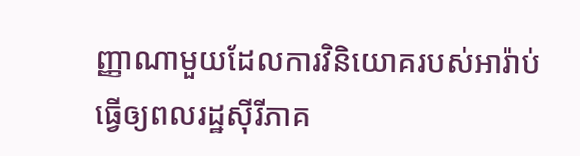ញ្ញាណាមួយដែលការវិនិយោគរបស់អារ៉ាប់ធ្វើឲ្យពលរដ្ឋស៊ីរីភាគ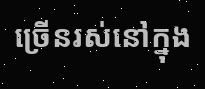ច្រើនរស់នៅក្នុង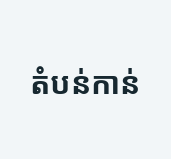តំបន់កាន់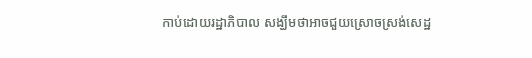កាប់ដោយរដ្ឋាភិបាល សង្ឃឹមថាអាចជួយស្រោចស្រង់សេដ្ឋ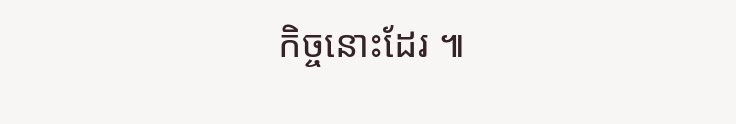កិច្ចនោះដែរ ៕